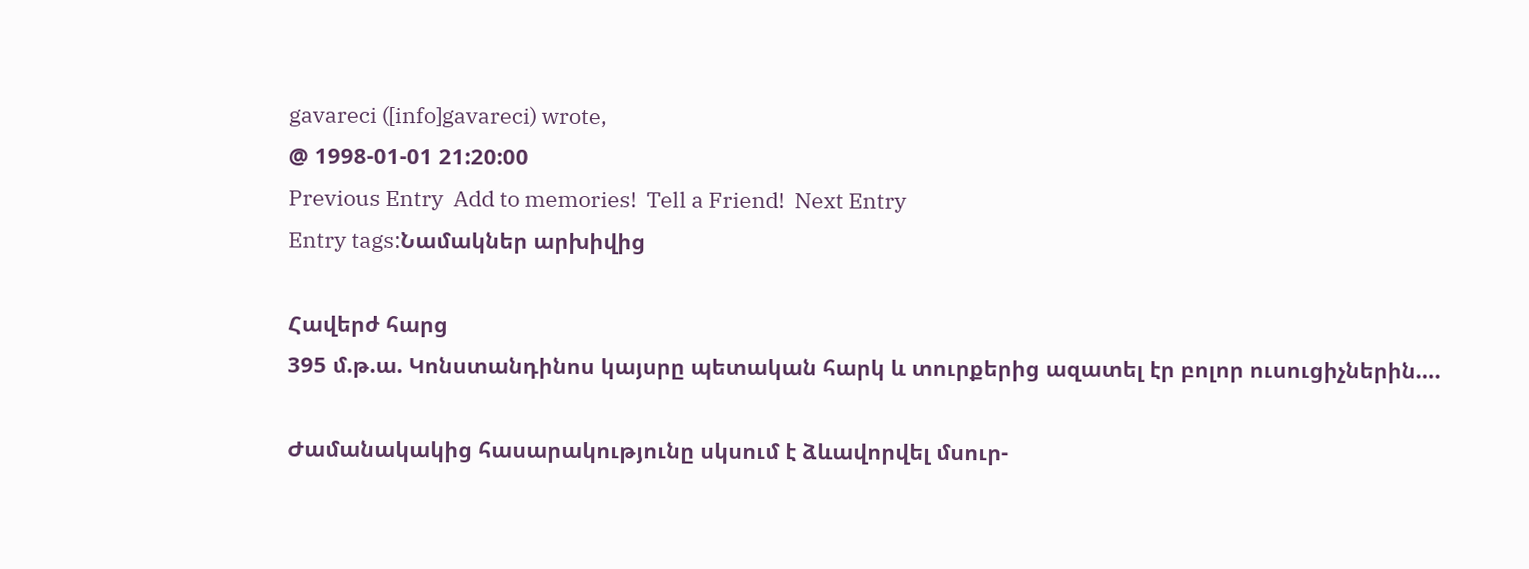gavareci ([info]gavareci) wrote,
@ 1998-01-01 21:20:00
Previous Entry  Add to memories!  Tell a Friend!  Next Entry
Entry tags:Նամակներ արխիվից

Հավերժ հարց
395 մ.թ.ա. Կոնստանդինոս կայսրը պետական հարկ և տուրքերից ազատել էր բոլոր ուսուցիչներին….

Ժամանակակից հասարակությունը սկսում է ձևավորվել մսուր-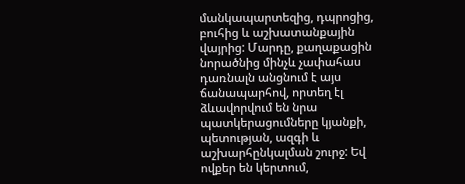մանկապարտեզից, դպրոցից, բուհից և աշխատանքային վայրից: Մարդը, քաղաքացին նորածնից մինչև չափահաս դառնալն անցնում է այս ճանապարհով, որտեղ էլ ձևավորվում են նրա պատկերացումները կյանքի, պետության, ազգի և աշխարհընկալման շուրջ: Եվ ովքեր են կերտում,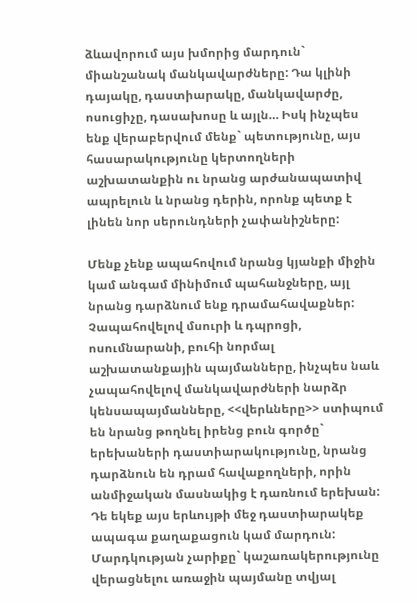ձևավորում այս խմորից մարդուն` միանշանակ մանկավարժները: Դա կլինի դայակը, դաստիարակը, մանկավարժը, ոսուցիչը, դասախոսը և այլն… Իսկ ինչպես ենք վերաբերվում մենք` պետությունը, այս հասարակությունը կերտողների աշխատանքին ու նրանց արժանապատիվ ապրելուն և նրանց դերին, որոնք պետք է լինեն նոր սերունդների չափանիշները:

Մենք չենք ապահովում նրանց կյանքի միջին կամ անգամ մինիմում պահանջները, այլ նրանց դարձնում ենք դրամահավաքներ: Չապահովելով մսուրի և դպրոցի, ոսումնարանի, բուհի նորմալ աշխատանքային պայմանները, ինչպես նաև չապահովելով մանկավարժների նարձր կենսապայմանները, <<վերևները>> ստիպում են նրանց թողնել իրենց բուն գործը` երեխաների դաստիարակությունը, նրանց դարձնուն են դրամ հավաքողների, որին անմիջական մասնակից է դառնում երեխան: Դե եկեք այս երևույթի մեջ դաստիարակեք ապագա քաղաքացուն կամ մարդուն: Մարդկության չարիքը` կաշառակերությունը վերացնելու առաջին պայմանը տվյալ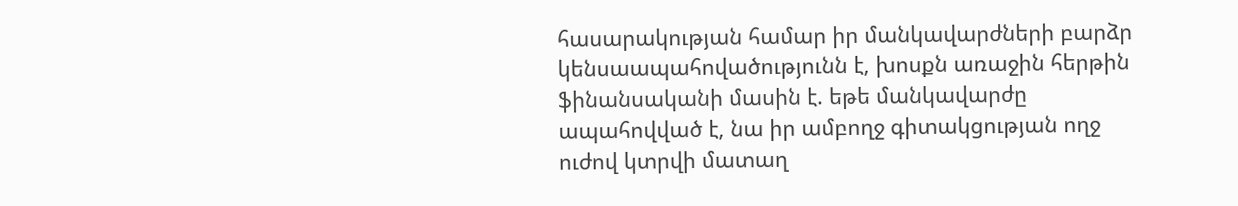հասարակության համար իր մանկավարժների բարձր կենսաապահովածությունն է, խոսքն առաջին հերթին ֆինանսականի մասին է. եթե մանկավարժը ապահովված է, նա իր ամբողջ գիտակցության ողջ ուժով կտրվի մատաղ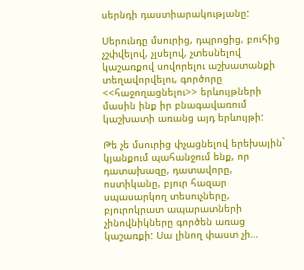սերնդի դաստիարակությանը:

Սերունդը մսուրից, դպրոցից, բուհից չշփվելով, չլսելով, չտեսնելով կաշառքով սովորելու աշխատանքի տեղավորվելու, գործորը <<հաջողացնելու>> երևույթների մասին ինք իր բնագավառում կաշխատի առանց այդ երևույթի:

Թե չե մսուրից փչացնելով երեխային` կյանքում պահանջում ենք, որ դատախազը, դատավորը, ոստիկանը, բյուր հազար սպասարկող տեսուչները, բյուրոկրատ ապարատների չինովնիկները գործեն առաց կաշառքի: Սա լինող փաստ չի…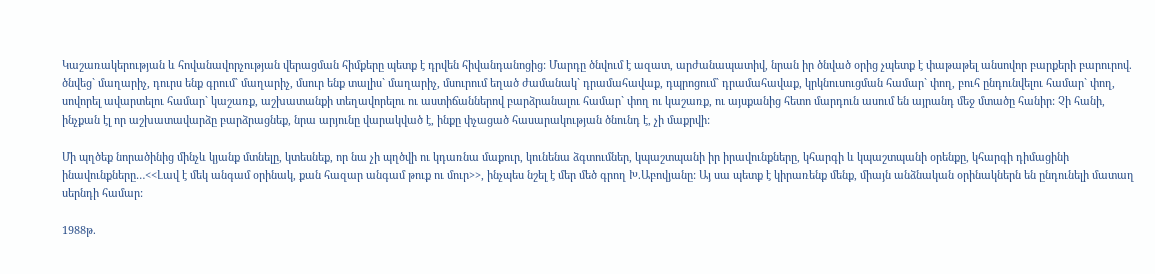Կաշառակերության և հովանավորչության վերացման հիմքերը պետք է դրվեն հիվանդանոցից: Մարդը ծնվում է ազատ, արժանապատիվ, նրան իր ծնված օրից չպետք է փաթաթել անսովոր բարքերի բարուրով. ծնվեց` մաղարիչ, դուրս ենք գրում` մաղարիչ, մսուր ենք տալիս` մաղարիչ, մսուրում եղած ժամանակ` դրամահավաք, դպրոցում` դրամահավաք, կրկնուսուցման համար` փող, բուհ ընդունվելու համար` փող, սովորել ավարտելու համար` կաշառք, աշխատանքի տեղավորելու ու աստիճաններով բարձրանալու համար` փող ու կաշառք, ու այսքանից հետո մարդուն ասում են այրանդ մեջ մտածը հանիր: Չի հանի, ինչքան էլ որ աշխատավարձը բարձրացնեք, նրա արյունը վարակված է, ինքը փչացած հասարակության ծնունդ է, չի մաքրվի:

Մի պղծեք նորածինից մինչև կյանք մտնելը, կտեսնեք, որ նա չի պղծվի ու կդառնա մաքուր, կունենա ձգտումներ, կպաշտպանի իր իրավունքները, կհարգի և կպաշտպանի օրենքը, կհարգի դիմացինի ինավունքները…<<Լավ է մեկ անգամ օրինակ, քան հազար անգամ թուք ու մուր>>, ինչպես նշել է մեր մեծ գրող Խ.Աբովյանը: Այ սա պետք է կիրառենք մենք, միայն անձնական օրինակներն են ընդունելի մատաղ սերնդի համար:

1988թ.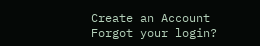Create an Account
Forgot your login?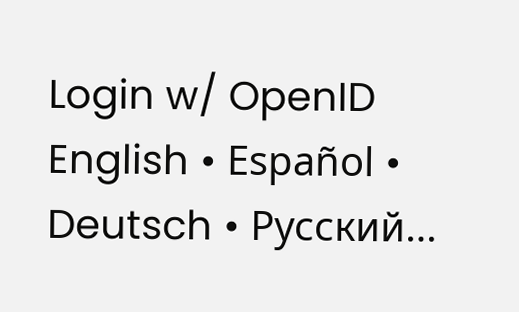Login w/ OpenID
English • Español • Deutsch • Русский…